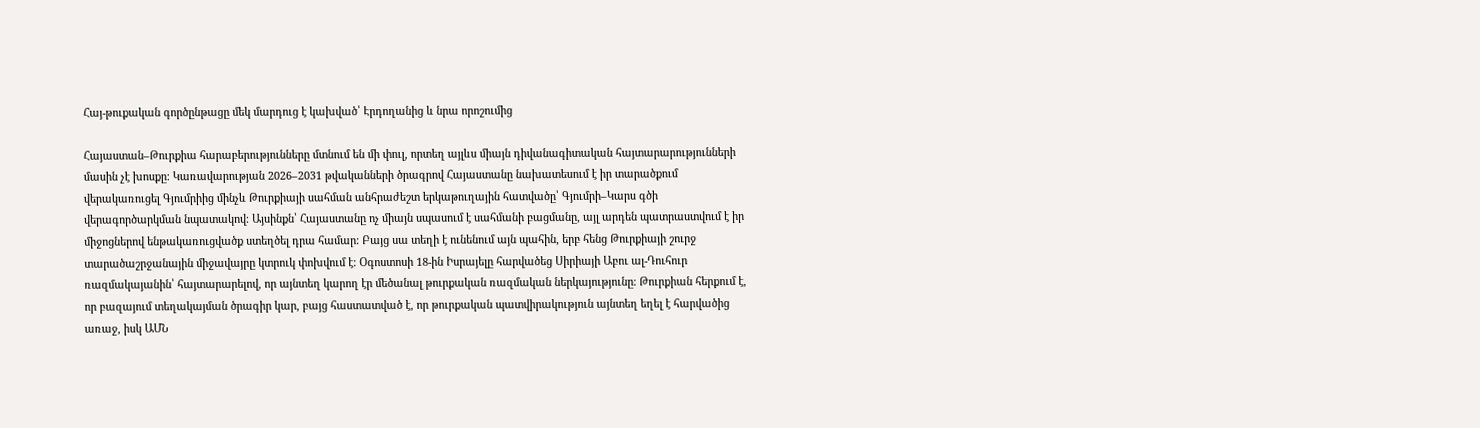Հայ-թուքական գործընթացը մեկ մարդուց է կախված՝ Էրդողանից և նրա որոշումից

Հայաստան–Թուրքիա հարաբերությունները մտնում են մի փուլ, որտեղ այլևս միայն դիվանագիտական հայտարարությունների մասին չէ խոսքը։ Կառավարության 2026–2031 թվականների ծրագրով Հայաստանը նախատեսում է իր տարածքում վերակառուցել Գյումրիից մինչև Թուրքիայի սահման անհրաժեշտ երկաթուղային հատվածը՝ Գյումրի–Կարս գծի վերագործարկման նպատակով։ Այսինքն՝ Հայաստանը ոչ միայն սպասում է սահմանի բացմանը, այլ արդեն պատրաստվում է իր միջոցներով ենթակառուցվածք ստեղծել դրա համար։ Բայց սա տեղի է ունենում այն պահին, երբ հենց Թուրքիայի շուրջ տարածաշրջանային միջավայրը կտրուկ փոխվում է։ Օգոստոսի 18-ին Իսրայելը հարվածեց Սիրիայի Աբու ալ-Դուհուր ռազմակայանին՝ հայտարարելով, որ այնտեղ կարող էր մեծանալ թուրքական ռազմական ներկայությունը։ Թուրքիան հերքում է, որ բազայում տեղակայման ծրագիր կար, բայց հաստատված է, որ թուրքական պատվիրակություն այնտեղ եղել է հարվածից առաջ, իսկ ԱՄՆ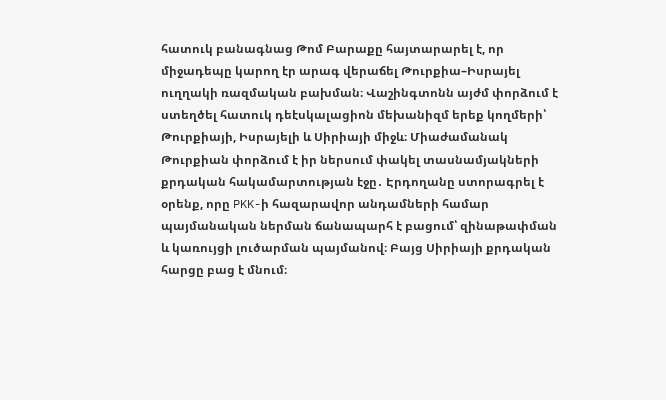հատուկ բանագնաց Թոմ Բարաքը հայտարարել է, որ միջադեպը կարող էր արագ վերաճել Թուրքիա–Իսրայել ուղղակի ռազմական բախման։ Վաշինգտոնն այժմ փորձում է ստեղծել հատուկ դեէսկալացիոն մեխանիզմ երեք կողմերի՝ Թուրքիայի, Իսրայելի և Սիրիայի միջև։ Միաժամանակ Թուրքիան փորձում է իր ներսում փակել տասնամյակների քրդական հակամարտության էջը․ Էրդողանը ստորագրել է օրենք, որը PKK-ի հազարավոր անդամների համար պայմանական ներման ճանապարհ է բացում՝ զինաթափման և կառույցի լուծարման պայմանով։ Բայց Սիրիայի քրդական հարցը բաց է մնում։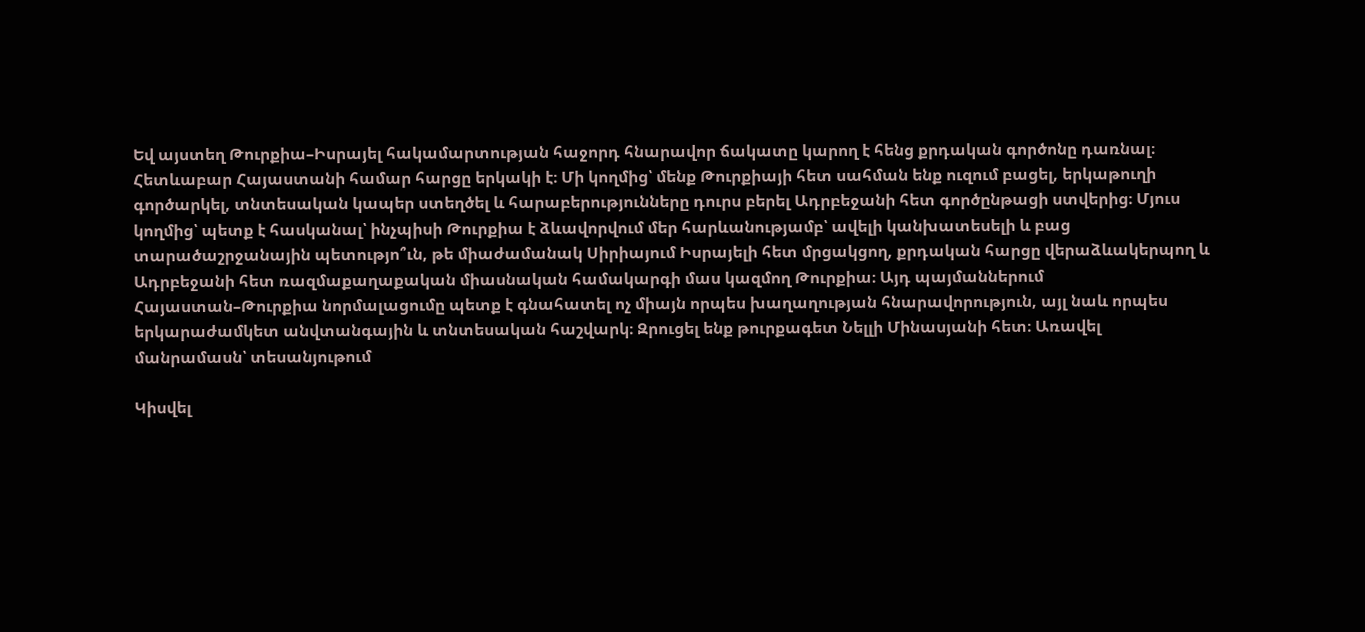Եվ այստեղ Թուրքիա–Իսրայել հակամարտության հաջորդ հնարավոր ճակատը կարող է հենց քրդական գործոնը դառնալ։ Հետևաբար Հայաստանի համար հարցը երկակի է։ Մի կողմից՝ մենք Թուրքիայի հետ սահման ենք ուզում բացել, երկաթուղի գործարկել, տնտեսական կապեր ստեղծել և հարաբերությունները դուրս բերել Ադրբեջանի հետ գործընթացի ստվերից։ Մյուս կողմից՝ պետք է հասկանալ՝ ինչպիսի Թուրքիա է ձևավորվում մեր հարևանությամբ՝ ավելի կանխատեսելի և բաց տարածաշրջանային պետությո՞ւն, թե միաժամանակ Սիրիայում Իսրայելի հետ մրցակցող, քրդական հարցը վերաձևակերպող և Ադրբեջանի հետ ռազմաքաղաքական միասնական համակարգի մաս կազմող Թուրքիա։ Այդ պայմաններում Հայաստան–Թուրքիա նորմալացումը պետք է գնահատել ոչ միայն որպես խաղաղության հնարավորություն, այլ նաև որպես երկարաժամկետ անվտանգային և տնտեսական հաշվարկ։ Զրուցել ենք թուրքագետ Նելլի Մինասյանի հետ։ Առավել մանրամասն՝ տեսանյութում

Կիսվել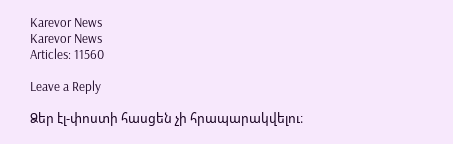Karevor News
Karevor News
Articles: 11560

Leave a Reply

Ձեր էլ-փոստի հասցեն չի հրապարակվելու։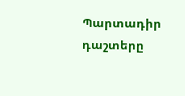Պարտադիր դաշտերը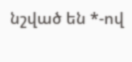նշված են *-ով